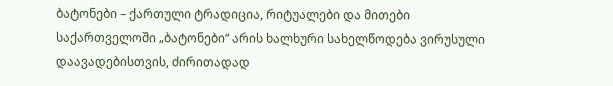ბატონები – ქართული ტრადიცია, რიტუალები და მითები
საქართველოში „ბატონები“ არის ხალხური სახელწოდება ვირუსული დაავადებისთვის, ძირითადად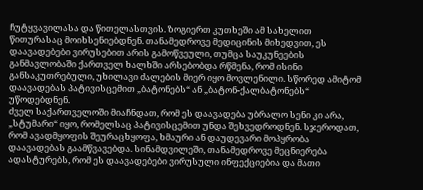ჩუტყვავილასა და წითელასთვის. ზოგიერთ კუთხეში ამ სახელით წითურასაც მოიხსენიებდნენ. თანამედროვე მედიცინის მიხედვით, ეს დაავადებები ვირუსებით არის გამოწვეული, თუმცა საუკუნეების განმავლობაში ქართველ ხალხში არსებობდა რწმენა, რომ ისინი განსაკუთრებული, უხილავი ძალების მიერ იყო მოვლენილი. სწორედ ამიტომ დაავადებას პატივისცემით „ბატონებს“ ან „ბატონ-ქალბატონებს“ უწოდებდნენ.
ძველ საქართველოში მიაჩნდათ, რომ ეს დაავადება უბრალო სენი კი არა, „სტუმარი“ იყო, რომელსაც პატივისცემით უნდა შეხვედროდნენ. სჯეროდათ, რომ ავადმყოფის შეურაცხყოფა, ხმაური ან დაუდევარი მოპყრობა დაავადებას გაამწვავებდა. სინამდვილეში, თანამედროვე მეცნიერება ადასტურებს, რომ ეს დაავადებები ვირუსული ინფექციებია და მათი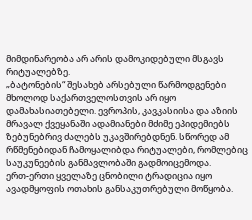მიმდინარეობა არ არის დამოკიდებული მსგავს რიტუალებზე.
„ბატონების“ შესახებ არსებული წარმოდგენები მხოლოდ საქართველოსთვის არ იყო დამახასიათებელი. ევროპის, კავკასიისა და აზიის მრავალ ქვეყანაში ადამიანები მძიმე ეპიდემიებს ზებუნებრივ ძალებს უკავშირებდნენ. სწორედ ამ რწმენებიდან ჩამოყალიბდა რიტუალები, რომლებიც საუკუნეების განმავლობაში გადმოიცემოდა.
ერთ-ერთი ყველაზე ცნობილი ტრადიცია იყო ავადმყოფის ოთახის განსაკუთრებული მოწყობა.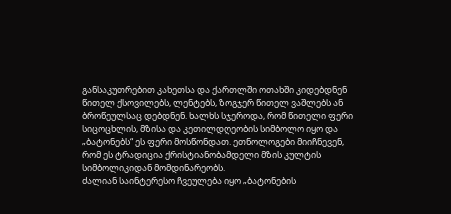განსაკუთრებით კახეთსა და ქართლში ოთახში კიდებდნენ წითელ ქსოვილებს, ლენტებს, ზოგჯერ წითელ ვაშლებს ან ბროწეულსაც დებდნენ. ხალხს სჯეროდა, რომ წითელი ფერი სიცოცხლის, მზისა და კეთილდღეობის სიმბოლო იყო და „ბატონებს“ ეს ფერი მოსწონდათ. ეთნოლოგები მიიჩნევენ, რომ ეს ტრადიცია ქრისტიანობამდელი მზის კულტის სიმბოლიკიდან მომდინარეობს.
ძალიან საინტერესო ჩვეულება იყო „ბატონების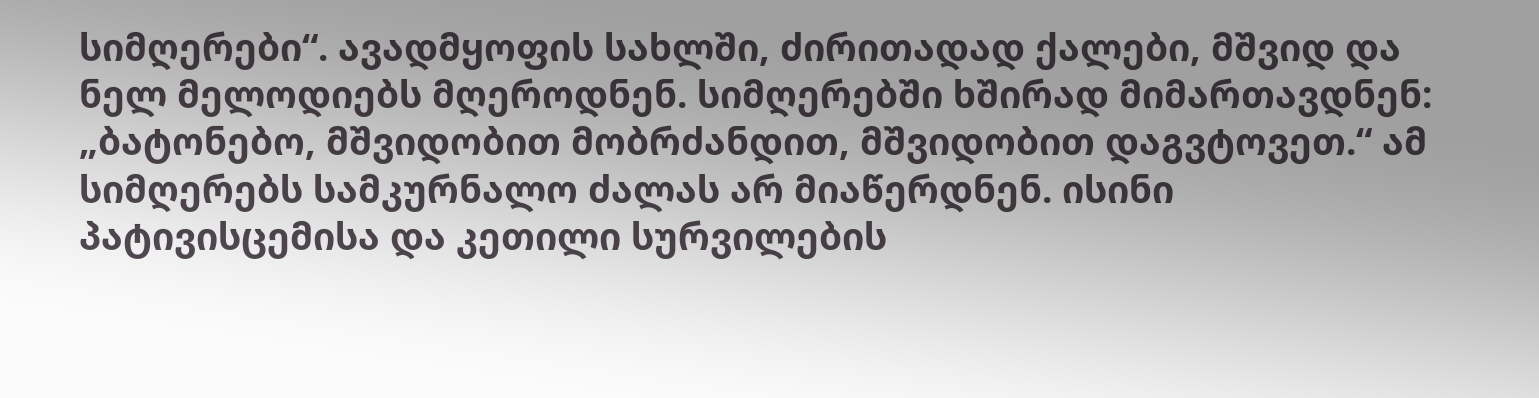სიმღერები“. ავადმყოფის სახლში, ძირითადად ქალები, მშვიდ და ნელ მელოდიებს მღეროდნენ. სიმღერებში ხშირად მიმართავდნენ: „ბატონებო, მშვიდობით მობრძანდით, მშვიდობით დაგვტოვეთ.“ ამ სიმღერებს სამკურნალო ძალას არ მიაწერდნენ. ისინი პატივისცემისა და კეთილი სურვილების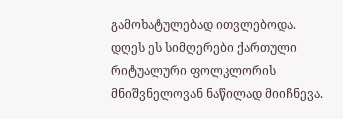გამოხატულებად ითვლებოდა. დღეს ეს სიმღერები ქართული რიტუალური ფოლკლორის მნიშვნელოვან ნაწილად მიიჩნევა.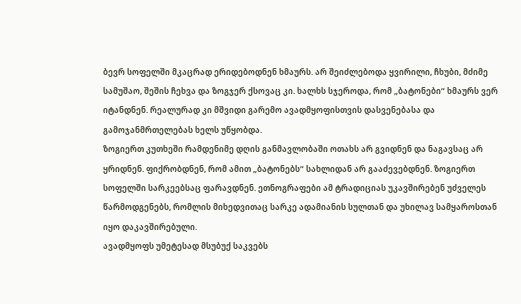ბევრ სოფელში მკაცრად ერიდებოდნენ ხმაურს. არ შეიძლებოდა ყვირილი, ჩხუბი, მძიმე სამუშაო, შეშის ჩეხვა და ზოგჯერ ქსოვაც კი. ხალხს სჯეროდა, რომ „ბატონები“ ხმაურს ვერ იტანდნენ. რეალურად კი მშვიდი გარემო ავადმყოფისთვის დასვენებასა და გამოჯანმრთელებას ხელს უწყობდა.
ზოგიერთ კუთხეში რამდენიმე დღის განმავლობაში ოთახს არ გვიდნენ და ნაგავსაც არ ყრიდნენ. ფიქრობდნენ, რომ ამით „ბატონებს“ სახლიდან არ გააძევებდნენ. ზოგიერთ სოფელში სარკეებსაც ფარავდნენ. ეთნოგრაფები ამ ტრადიციას უკავშირებენ უძველეს წარმოდგენებს, რომლის მიხედვითაც სარკე ადამიანის სულთან და უხილავ სამყაროსთან იყო დაკავშირებული.
ავადმყოფს უმეტესად მსუბუქ საკვებს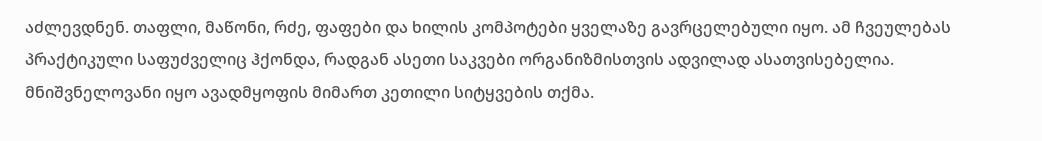აძლევდნენ. თაფლი, მაწონი, რძე, ფაფები და ხილის კომპოტები ყველაზე გავრცელებული იყო. ამ ჩვეულებას პრაქტიკული საფუძველიც ჰქონდა, რადგან ასეთი საკვები ორგანიზმისთვის ადვილად ასათვისებელია.
მნიშვნელოვანი იყო ავადმყოფის მიმართ კეთილი სიტყვების თქმა.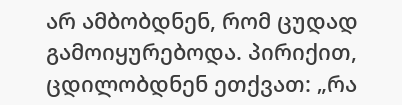არ ამბობდნენ, რომ ცუდად გამოიყურებოდა. პირიქით, ცდილობდნენ ეთქვათ: „რა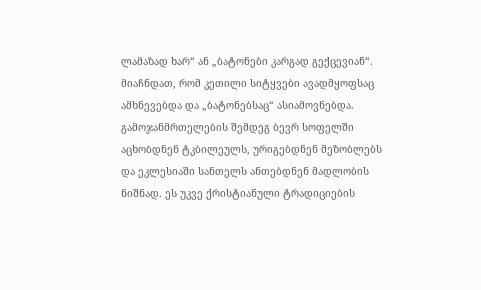ლამაზად ხარ“ ან „ბატონები კარგად გექცევიან“. მიაჩნდათ, რომ კეთილი სიტყვები ავადმყოფსაც ამხნევებდა და „ბატონებსაც“ ასიამოვნებდა.
გამოჯანმრთელების შემდეგ ბევრ სოფელში აცხობდნენ ტკბილეულს, ურიგებდნენ მეზობლებს და ეკლესიაში სანთელს ანთებდნენ მადლობის ნიშნად. ეს უკვე ქრისტიანული ტრადიციების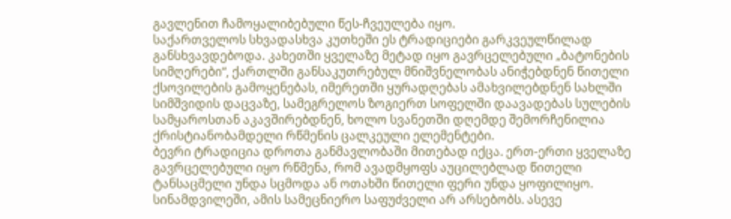გავლენით ჩამოყალიბებული წეს-ჩვეულება იყო.
საქართველოს სხვადასხვა კუთხეში ეს ტრადიციები გარკვეულწილად განსხვავდებოდა. კახეთში ყველაზე მეტად იყო გავრცელებული „ბატონების სიმღერები“, ქართლში განსაკუთრებულ მნიშვნელობას ანიჭებდნენ წითელი ქსოვილების გამოყენებას, იმერეთში ყურადღებას ამახვილებდნენ სახლში სიმშვიდის დაცვაზე, სამეგრელოს ზოგიერთ სოფელში დაავადებას სულების სამყაროსთან აკავშირებდნენ, ხოლო სვანეთში დღემდე შემორჩენილია ქრისტიანობამდელი რწმენის ცალკეული ელემენტები.
ბევრი ტრადიცია დროთა განმავლობაში მითებად იქცა. ერთ-ერთი ყველაზე გავრცელებული იყო რწმენა, რომ ავადმყოფს აუცილებლად წითელი ტანსაცმელი უნდა სცმოდა ან ოთახში წითელი ფერი უნდა ყოფილიყო. სინამდვილეში, ამის სამეცნიერო საფუძველი არ არსებობს. ასევე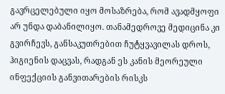გავრცელებული იყო მოსაზრება, რომ ავადმყოფი არ უნდა დაბანილიყო. თანამედროვე მედიცინა კი გვირჩევს, განსაკუთრებით ჩუტყვავილას დროს, ჰიგიენის დაცვას, რადგან ეს კანის მეორეული ინფექციის განვითარების რისკს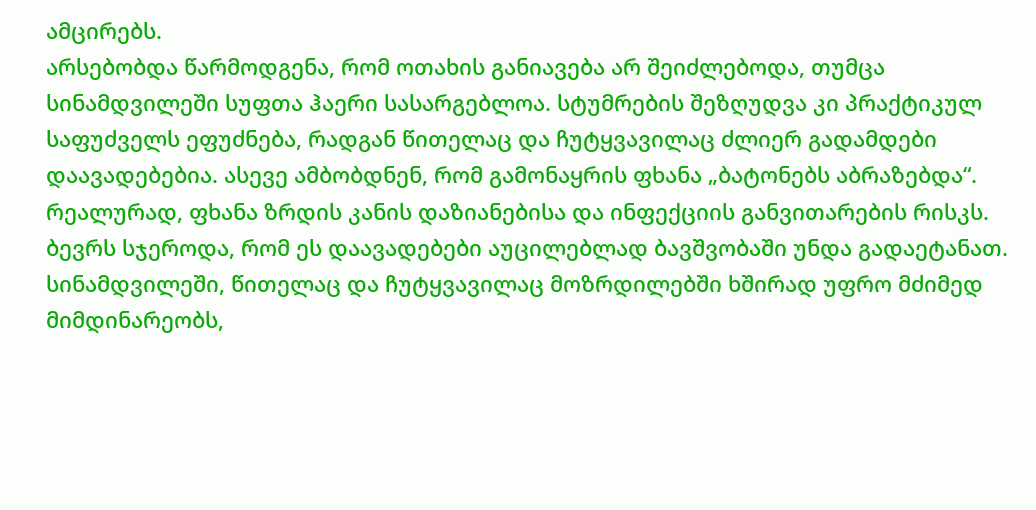ამცირებს.
არსებობდა წარმოდგენა, რომ ოთახის განიავება არ შეიძლებოდა, თუმცა სინამდვილეში სუფთა ჰაერი სასარგებლოა. სტუმრების შეზღუდვა კი პრაქტიკულ საფუძველს ეფუძნება, რადგან წითელაც და ჩუტყვავილაც ძლიერ გადამდები დაავადებებია. ასევე ამბობდნენ, რომ გამონაყრის ფხანა „ბატონებს აბრაზებდა“. რეალურად, ფხანა ზრდის კანის დაზიანებისა და ინფექციის განვითარების რისკს.
ბევრს სჯეროდა, რომ ეს დაავადებები აუცილებლად ბავშვობაში უნდა გადაეტანათ. სინამდვილეში, წითელაც და ჩუტყვავილაც მოზრდილებში ხშირად უფრო მძიმედ მიმდინარეობს,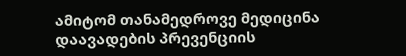ამიტომ თანამედროვე მედიცინა დაავადების პრევენციის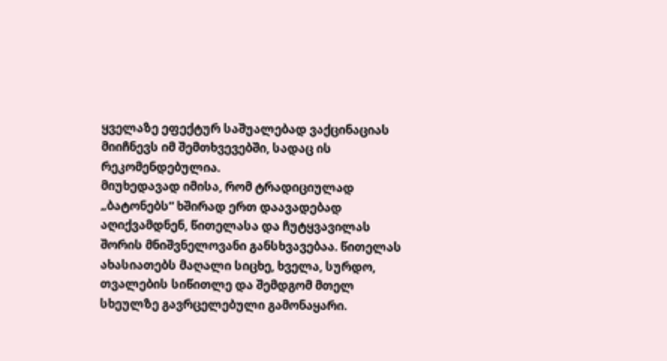ყველაზე ეფექტურ საშუალებად ვაქცინაციას მიიჩნევს იმ შემთხვევებში, სადაც ის რეკომენდებულია.
მიუხედავად იმისა, რომ ტრადიციულად „ბატონებს“ ხშირად ერთ დაავადებად აღიქვამდნენ, წითელასა და ჩუტყვავილას შორის მნიშვნელოვანი განსხვავებაა. წითელას ახასიათებს მაღალი სიცხე, ხველა, სურდო, თვალების სიწითლე და შემდგომ მთელ სხეულზე გავრცელებული გამონაყარი.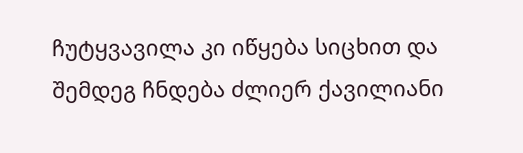ჩუტყვავილა კი იწყება სიცხით და შემდეგ ჩნდება ძლიერ ქავილიანი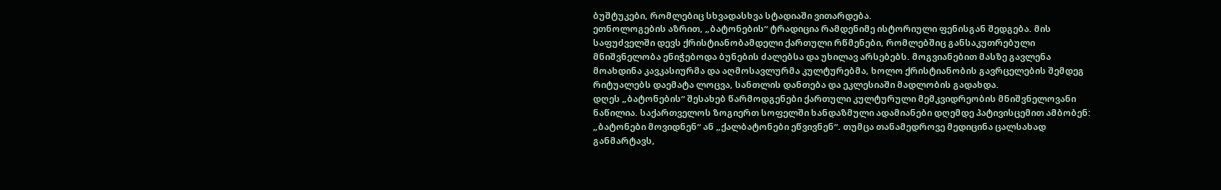ბუშტუკები, რომლებიც სხვადასხვა სტადიაში ვითარდება.
ეთნოლოგების აზრით, „ბატონების“ ტრადიცია რამდენიმე ისტორიული ფენისგან შედგება. მის საფუძველში დევს ქრისტიანობამდელი ქართული რწმენები, რომლებშიც განსაკუთრებული მნიშვნელობა ენიჭებოდა ბუნების ძალებსა და უხილავ არსებებს. მოგვიანებით მასზე გავლენა მოახდინა კავკასიურმა და აღმოსავლურმა კულტურებმა, ხოლო ქრისტიანობის გავრცელების შემდეგ რიტუალებს დაემატა ლოცვა, სანთლის დანთება და ეკლესიაში მადლობის გადახდა.
დღეს „ბატონების“ შესახებ წარმოდგენები ქართული კულტურული მემკვიდრეობის მნიშვნელოვანი ნაწილია. საქართველოს ზოგიერთ სოფელში ხანდაზმული ადამიანები დღემდე პატივისცემით ამბობენ: „ბატონები მოვიდნენ“ ან „ქალბატონები ეწვივნენ“. თუმცა თანამედროვე მედიცინა ცალსახად განმარტავს,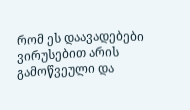რომ ეს დაავადებები ვირუსებით არის გამოწვეული და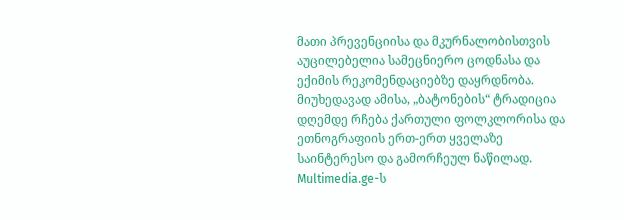მათი პრევენციისა და მკურნალობისთვის აუცილებელია სამეცნიერო ცოდნასა და ექიმის რეკომენდაციებზე დაყრდნობა. მიუხედავად ამისა, „ბატონების“ ტრადიცია დღემდე რჩება ქართული ფოლკლორისა და ეთნოგრაფიის ერთ-ერთ ყველაზე საინტერესო და გამორჩეულ ნაწილად.
Multimedia.ge-ს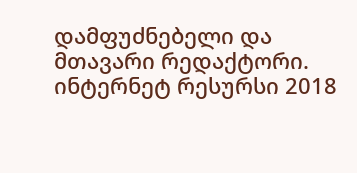დამფუძნებელი და მთავარი რედაქტორი.
ინტერნეტ რესურსი 2018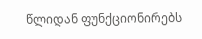წლიდან ფუნქციონირებს